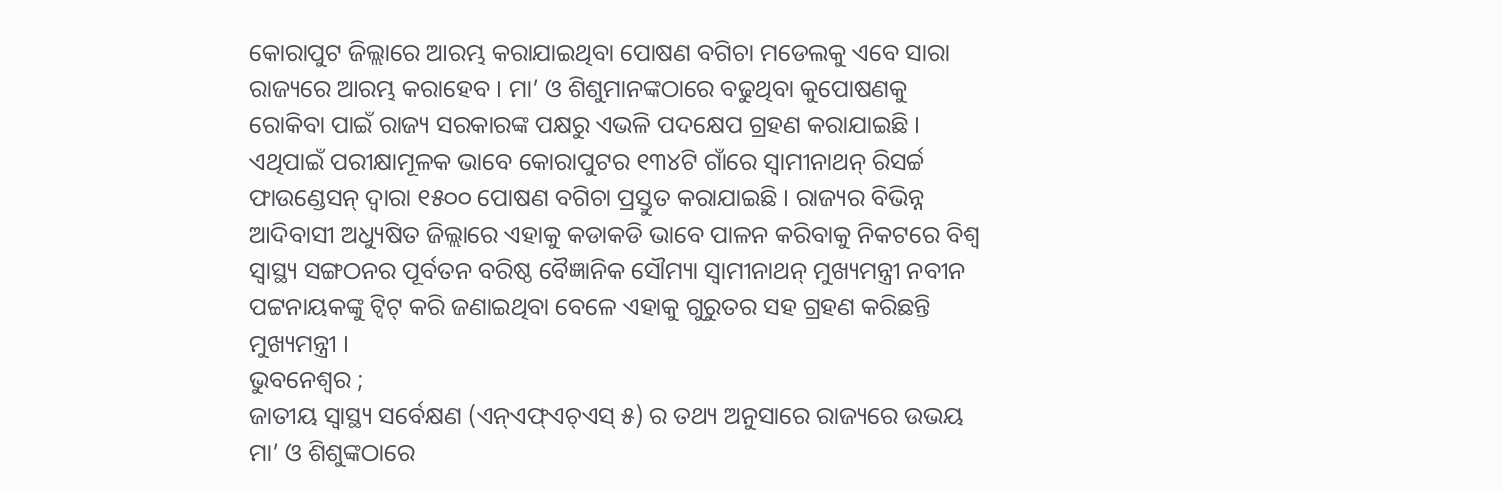କୋରାପୁଟ ଜିଲ୍ଲାରେ ଆରମ୍ଭ କରାଯାଇଥିବା ପୋଷଣ ବଗିଚା ମଡେଲକୁ ଏବେ ସାରା ରାଜ୍ୟରେ ଆରମ୍ଭ କରାହେବ । ମା’ ଓ ଶିଶୁମାନଙ୍କଠାରେ ବଢୁଥିବା କୁପୋଷଣକୁ ରୋକିବା ପାଇଁ ରାଜ୍ୟ ସରକାରଙ୍କ ପକ୍ଷରୁ ଏଭଳି ପଦକ୍ଷେପ ଗ୍ରହଣ କରାଯାଇଛି । ଏଥିପାଇଁ ପରୀକ୍ଷାମୂଳକ ଭାବେ କୋରାପୁଟର ୧୩୪ଟି ଗାଁରେ ସ୍ୱାମୀନାଥନ୍ ରିସର୍ଚ୍ଚ ଫାଉଣ୍ଡେସନ୍ ଦ୍ୱାରା ୧୫୦୦ ପୋଷଣ ବଗିଚା ପ୍ରସ୍ତୁତ କରାଯାଇଛି । ରାଜ୍ୟର ବିଭିନ୍ନ ଆଦିବାସୀ ଅଧ୍ୟୁଷିତ ଜିଲ୍ଲାରେ ଏହାକୁ କଡାକଡି ଭାବେ ପାଳନ କରିବାକୁ ନିକଟରେ ବିଶ୍ୱ ସ୍ୱାସ୍ଥ୍ୟ ସଙ୍ଗଠନର ପୂର୍ବତନ ବରିଷ୍ଠ ବୈଜ୍ଞାନିକ ସୌମ୍ୟା ସ୍ୱାମୀନାଥନ୍ ମୁଖ୍ୟମନ୍ତ୍ରୀ ନବୀନ ପଟ୍ଟନାୟକଙ୍କୁ ଟ୍ୱିଟ୍ କରି ଜଣାଇଥିବା ବେଳେ ଏହାକୁ ଗୁରୁତର ସହ ଗ୍ରହଣ କରିଛନ୍ତି ମୁଖ୍ୟମନ୍ତ୍ରୀ ।
ଭୁବନେଶ୍ୱର ;
ଜାତୀୟ ସ୍ୱାସ୍ଥ୍ୟ ସର୍ବେକ୍ଷଣ (ଏନ୍ଏଫ୍ଏଚ୍ଏସ୍ ୫) ର ତଥ୍ୟ ଅନୁସାରେ ରାଜ୍ୟରେ ଉଭୟ ମା’ ଓ ଶିଶୁଙ୍କଠାରେ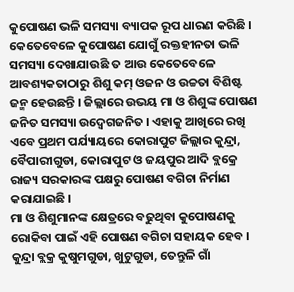କୁପୋଷଣ ଭଳି ସମସ୍ୟା ବ୍ୟାପକ ରୂପ ଧାରଣ କରିଛି । କେତେବେଳେ କୁପୋଷଣ ଯୋଗୁଁ ରକ୍ତହୀନତା ଭଳି ସମସ୍ୟା ଦେଖାଯାଉଛି ତ ଆଉ କେତେବେଳେ ଆବଶ୍ୟକତାଠାରୁ ଶିଶୁ କମ୍ ଓଜନ ଓ ଉଚ୍ଚତା ବିଶିଷ୍ଟ ଜନ୍ମ ହେଉଛନ୍ତି । ଜିଲ୍ଲାରେ ଉଭୟ ମା ଓ ଶିଶୁଙ୍କ ପୋଷଣ ଜନିତ ସମସ୍ୟା ଉଦ୍ବେଗଜନିତ । ଏହାକୁ ଆଖିରେ ରଖି ଏବେ ପ୍ରଥମ ପର୍ଯ୍ୟାୟରେ କୋରାପୁଟ ଜିଲ୍ଲାର କୁନ୍ଦ୍ରା, ବୈପାରୀଗୁଡା, କୋରାପୁଟ ଓ ଜୟପୁର ଆଦି ବ୍ଲକ୍ରେ ରାଜ୍ୟ ସରକାରଙ୍କ ପକ୍ଷରୁ ପୋଷଣ ବଗିଚା ନିର୍ମାଣ କରାଯାଇଛି ।
ମା ଓ ଶିଶୁମାନଙ୍କ କ୍ଷେତ୍ରରେ ବଢୁଥିବା କୁପୋଷଣକୁ ରୋକିବା ପାଇଁ ଏହି ପୋଷଣ ବଗିଚା ସହାୟକ ହେବ । କୁନ୍ଦ୍ରା ବ୍ଲକ୍ର କୁଷୁମଗୁଡା, ଖୁଟୁଗୁଡା, ତେନ୍ତୁଳି ଗାଁ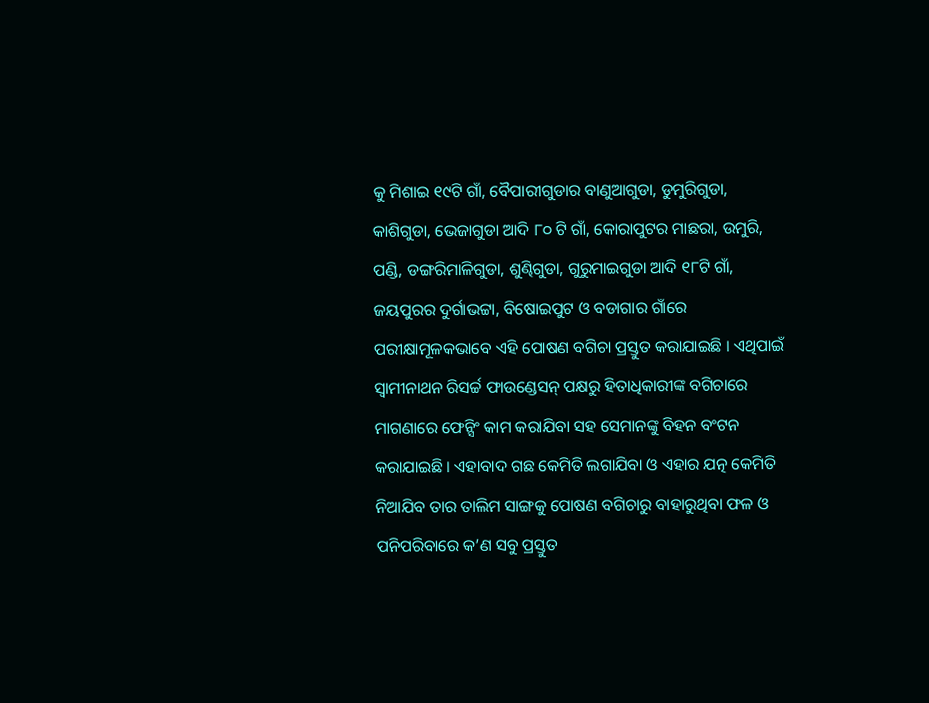କୁ ମିଶାଇ ୧୯ଟି ଗାଁ, ବୈପାରୀଗୁଡାର ବାଣୁଆଗୁଡା, ଡୁମୁରିଗୁଡା, କାଶିଗୁଡା, ଭେଜାଗୁଡା ଆଦି ୮୦ ଟି ଗାଁ, କୋରାପୁଟର ମାଛରା, ଉମୁରି, ପଣ୍ଡି, ଡଙ୍ଗରିମାଳିଗୁଡା, ଶୁଣ୍ଢିଗୁଡା, ଗୁରୁମାଇଗୁଡା ଆଦି ୧୮ଟି ଗାଁ, ଜୟପୁରର ଦୁର୍ଗାଭଟ୍ଟା, ବିଷୋଇପୁଟ ଓ ବଡାଗାର ଗାଁରେ ପରୀକ୍ଷାମୂଳକଭାବେ ଏହି ପୋଷଣ ବଗିଚା ପ୍ରସ୍ତୁତ କରାଯାଇଛି । ଏଥିପାଇଁ ସ୍ୱାମୀନାଥନ ରିସର୍ଚ୍ଚ ଫାଉଣ୍ଡେସନ୍ ପକ୍ଷରୁ ହିତାଧିକାରୀଙ୍କ ବଗିଚାରେ ମାଗଣାରେ ଫେନ୍ସିଂ କାମ କରାଯିବା ସହ ସେମାନଙ୍କୁ ବିହନ ବଂଟନ କରାଯାଇଛି । ଏହାବାଦ ଗଛ କେମିତି ଲଗାଯିବା ଓ ଏହାର ଯତ୍ନ କେମିତି ନିଆଯିବ ତାର ତାଲିମ ସାଙ୍ଗକୁ ପୋଷଣ ବଗିଚାରୁ ବାହାରୁଥିବା ଫଳ ଓ ପନିପରିବାରେ କ’ଣ ସବୁ ପ୍ରସ୍ତୁତ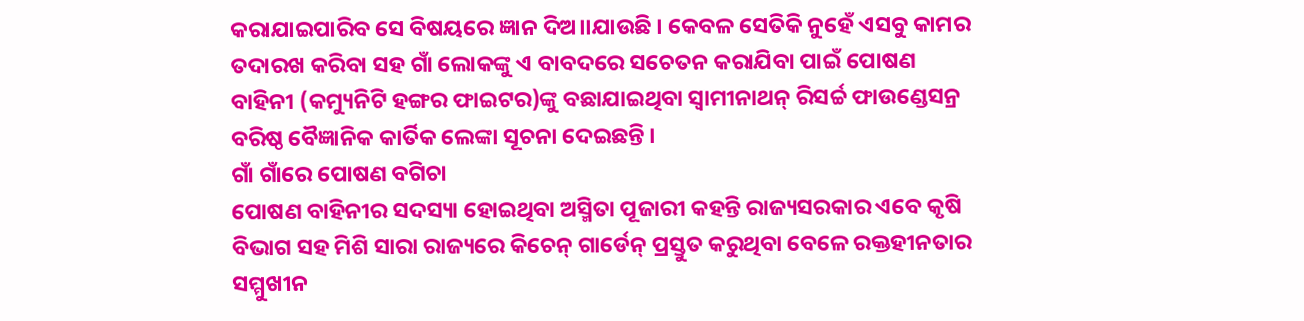କରାଯାଇପାରିବ ସେ ବିଷୟରେ ଜ୍ଞାନ ଦିଅ।।ଯାଉଛି । କେବଳ ସେତିକି ନୁହେଁ ଏସବୁ କାମର ତଦାରଖ କରିବା ସହ ଗାଁ ଲୋକଙ୍କୁ ଏ ବାବଦରେ ସଚେତନ କରାଯିବା ପାଇଁ ପୋଷଣ ବାହିନୀ (କମ୍ୟୁନିଟି ହଙ୍ଗର ଫାଇଟର)ଙ୍କୁ ବଛାଯାଇଥିବା ସ୍ୱାମୀନାଥନ୍ ରିସର୍ଚ୍ଚ ଫାଉଣ୍ଡେସନ୍ର ବରିଷ୍ଠ ବୈଜ୍ଞାନିକ କାର୍ତିକ ଲେଙ୍କା ସୂଚନା ଦେଇଛନ୍ତି ।
ଗାଁ ଗାଁରେ ପୋଷଣ ବଗିଚା
ପୋଷଣ ବାହିନୀର ସଦସ୍ୟା ହୋଇଥିବା ଅସ୍ମିତା ପୂଜାରୀ କହନ୍ତି ରାଜ୍ୟସରକାର ଏବେ କୃଷି ବିଭାଗ ସହ ମିଶି ସାରା ରାଜ୍ୟରେ କିଚେନ୍ ଗାର୍ଡେନ୍ ପ୍ରସ୍ତୁତ କରୁଥିବା ବେଳେ ରକ୍ତହୀନତାର ସମ୍ମୁଖୀନ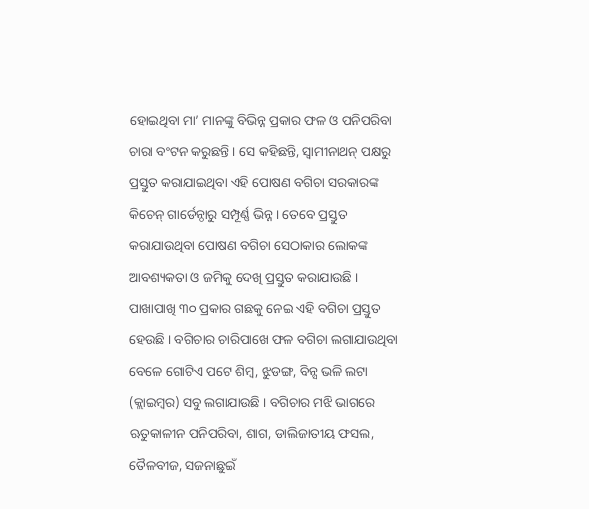ହୋଇଥିବା ମା’ ମାନଙ୍କୁ ବିଭିନ୍ନ ପ୍ରକାର ଫଳ ଓ ପନିପରିବା ଚାରା ବଂଟନ କରୁଛନ୍ତି । ସେ କହିଛନ୍ତି, ସ୍ୱାମୀନାଥନ୍ ପକ୍ଷରୁ ପ୍ରସ୍ତୁତ କରାଯାଇଥିବା ଏହି ପୋଷଣ ବଗିଚା ସରକାରଙ୍କ କିଚେନ୍ ଗାର୍ଡେନ୍ଠାରୁ ସମ୍ପୂର୍ଣ୍ଣ ଭିନ୍ନ । ତେବେ ପ୍ରସ୍ତୁତ କରାଯାଉଥିବା ପୋଷଣ ବଗିଚା ସେଠାକାର ଲୋକଙ୍କ ଆବଶ୍ୟକତା ଓ ଜମିକୁ ଦେଖି ପ୍ରସ୍ତୁତ କରାଯାଉଛି । ପାଖାପାଖି ୩୦ ପ୍ରକାର ଗଛକୁ ନେଇ ଏହି ବଗିଚା ପ୍ରସ୍ତୁତ ହେଉଛି । ବଗିଚାର ଚାରିପାଖେ ଫଳ ବଗିଚା ଲଗାଯାଉଥିବା ବେଳେ ଗୋଟିଏ ପଟେ ଶିମ୍ବ, ଝୁଡଙ୍ଗ, ବିନ୍ସ ଭଳି ଲଟା (କ୍ଲାଇମ୍ବର) ସବୁ ଲଗାଯାଉଛି । ବଗିଚାର ମଝି ଭାଗରେ ଋତୁକାଳୀନ ପନିପରିବା, ଶାଗ, ଡାଲିଜାତୀୟ ଫସଲ, ତୈଳବୀଜ, ସଜନାଛୁଇଁ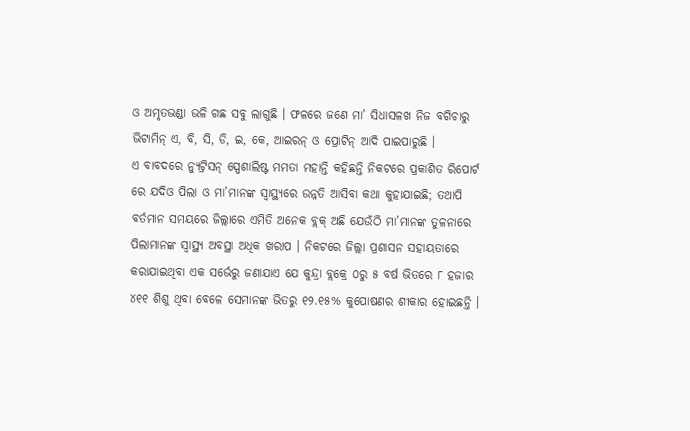ଓ ଅମୃତଭଣ୍ଡା ଭଳି ଗଛ ସବୁ ଲାଗୁଛି । ଫଳରେ ଜଣେ ମା’ ସିଧାସଳଖ ନିଜ ବଗିଚାରୁ ଭିଟାମିନ୍ ଏ, ବି, ସି, ଡି, ଇ, କେ, ଆଇରନ୍ ଓ ପ୍ରୋଟିନ୍ ଆଦି ପାଇପାରୁଛି ।
ଏ ବାବଦରେ ନ୍ୟୁଟ୍ରିସନ୍ ସ୍ପେଶାଲିଷ୍ଟ ମମତା ମହାନ୍ତି କହିଛନ୍ତି ନିକଟରେ ପ୍ରକାଶିତ ରିପୋର୍ଟ ରେ ଯଦିଓ ପିଲା ଓ ମା’ମାନଙ୍କ ସ୍ୱାସ୍ଥ୍ୟରେ ଉନ୍ନତି ଆସିବା କଥା କୁହାଯାଇଛି; ତଥାପି ବର୍ତମାନ ସମୟରେ ଜିଲ୍ଲାରେ ଏମିତି ଅନେକ ବ୍ଲକ୍ ଅଛି ଯେଉଁଠି ମା’ମାନଙ୍କ ତୁଳନାରେ ପିଲାମାନଙ୍କ ସ୍ୱାସ୍ଥ୍ୟ ଅବସ୍ଥା ଅଧିକ ଖରାପ । ନିକଟରେ ଜିଲ୍ଲା ପ୍ରଶାସନ ସହାୟତାରେ କରାଯାଇଥିବା ଏକ ସର୍ଭେରୁ ଜଣାଯାଏ ଯେ କୁନ୍ଦ୍ରା ବ୍ଲକ୍ରେ ୦ରୁ ୫ ବର୍ଷ ଭିତରେ ୮ ହଜାର ୪୧୧ ଶିଶୁ ଥିବା ବେଳେ ସେମାନଙ୍କ ଭିତରୁ ୧୨.୧୫% କୁପୋଷଣର ଶୀକାର ହୋଇଛନ୍ତି ।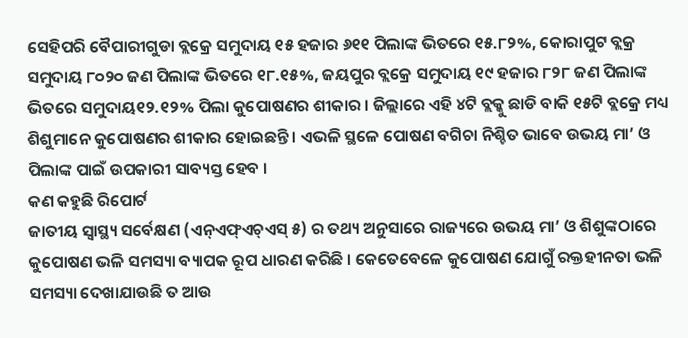ସେହିପରି ବୈପାରୀଗୁଡା ବ୍ଲକ୍ରେ ସମୁଦାୟ ୧୫ ହଜାର ୬୧୧ ପିଲାଙ୍କ ଭିତରେ ୧୫.୮୨%, କୋରାପୁଟ ବ୍ଲକ୍ର ସମୁଦାୟ ୮୦୨୦ ଜଣ ପିଲାଙ୍କ ଭିତରେ ୧୮.୧୫%, ଜୟପୁର ବ୍ଲକ୍ରେ ସମୁଦାୟ ୧୯ ହଜାର ୮୨୮ ଜଣ ପିଲାଙ୍କ ଭିତରେ ସମୁଦାୟ୧୨.୧୨% ପିଲା କୁପୋଷଣର ଶୀକାର । ଜିଲ୍ଲାରେ ଏହି ୪ଟି ବ୍ଲକ୍କୁ ଛାଡି ବାକି ୧୫ଟି ବ୍ଲକ୍ରେ ମଧ୍ୟ ଶିଶୁମାନେ କୁପୋଷଣର ଶୀକାର ହୋଇଛନ୍ତି । ଏଭଳି ସ୍ଥଳେ ପୋଷଣ ବଗିଚା ନିଶ୍ଚିତ ଭାବେ ଉଭୟ ମା’ ଓ ପିଲାଙ୍କ ପାଇଁ ଉପକାରୀ ସାବ୍ୟସ୍ତ ହେବ ।
କଣ କହୁଛି ରିପୋର୍ଟ
ଜାତୀୟ ସ୍ୱାସ୍ଥ୍ୟ ସର୍ବେକ୍ଷଣ (ଏନ୍ଏଫ୍ଏଚ୍ଏସ୍ ୫) ର ତଥ୍ୟ ଅନୁସାରେ ରାଜ୍ୟରେ ଉଭୟ ମା’ ଓ ଶିଶୁଙ୍କଠାରେ କୁପୋଷଣ ଭଳି ସମସ୍ୟା ବ୍ୟାପକ ରୂପ ଧାରଣ କରିଛି । କେତେବେଳେ କୁପୋଷଣ ଯୋଗୁଁ ରକ୍ତହୀନତା ଭଳି ସମସ୍ୟା ଦେଖାଯାଉଛି ତ ଆଉ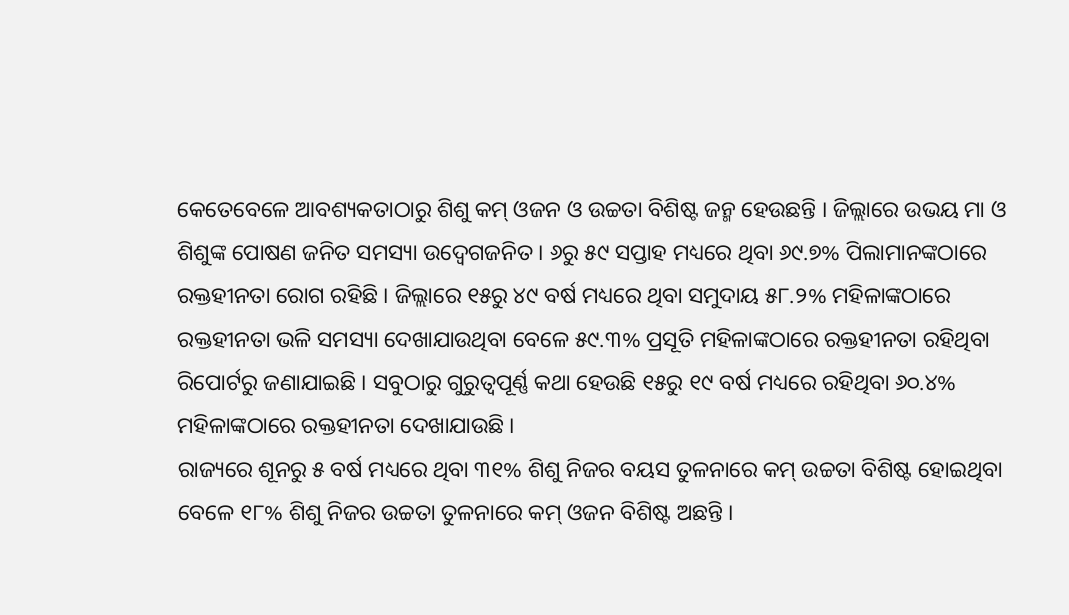କେତେବେଳେ ଆବଶ୍ୟକତାଠାରୁ ଶିଶୁ କମ୍ ଓଜନ ଓ ଉଚ୍ଚତା ବିଶିଷ୍ଟ ଜନ୍ମ ହେଉଛନ୍ତି । ଜିଲ୍ଲାରେ ଉଭୟ ମା ଓ ଶିଶୁଙ୍କ ପୋଷଣ ଜନିତ ସମସ୍ୟା ଉଦ୍ବେଗଜନିତ । ୬ରୁ ୫୯ ସପ୍ତାହ ମଧ୍ୟରେ ଥିବା ୬୯.୭% ପିଲାମାନଙ୍କଠାରେ ରକ୍ତହୀନତା ରୋଗ ରହିଛି । ଜିଲ୍ଲାରେ ୧୫ରୁ ୪୯ ବର୍ଷ ମଧ୍ୟରେ ଥିବା ସମୁଦାୟ ୫୮.୨% ମହିଳାଙ୍କଠାରେ ରକ୍ତହୀନତା ଭଳି ସମସ୍ୟା ଦେଖାଯାଉଥିବା ବେଳେ ୫୯.୩% ପ୍ରସୂତି ମହିଳାଙ୍କଠାରେ ରକ୍ତହୀନତା ରହିଥିବା ରିପୋର୍ଟରୁ ଜଣାଯାଇଛି । ସବୁଠାରୁ ଗୁରୁତ୍ୱପୂର୍ଣ୍ଣ କଥା ହେଉଛି ୧୫ରୁ ୧୯ ବର୍ଷ ମଧ୍ୟରେ ରହିଥିବା ୬୦.୪% ମହିଳାଙ୍କଠାରେ ରକ୍ତହୀନତା ଦେଖାଯାଉଛି ।
ରାଜ୍ୟରେ ଶୂନରୁ ୫ ବର୍ଷ ମଧ୍ୟରେ ଥିବା ୩୧% ଶିଶୁ ନିଜର ବୟସ ତୁଳନାରେ କମ୍ ଉଚ୍ଚତା ବିଶିଷ୍ଟ ହୋଇଥିବା ବେଳେ ୧୮% ଶିଶୁ ନିଜର ଉଚ୍ଚତା ତୁଳନାରେ କମ୍ ଓଜନ ବିଶିଷ୍ଟ ଅଛନ୍ତି ।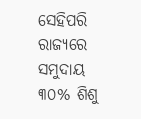ସେହିପରି ରାଜ୍ୟରେ ସମୁଦାୟ ୩୦% ଶିଶୁ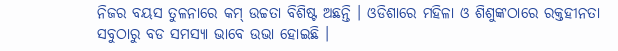ନିଜର ବୟସ ତୁଳନାରେ କମ୍ ଉଚ୍ଚତା ବିଶିଷ୍ଟ ଅଛନ୍ତି । ଓଡିଶାରେ ମହିଳା ଓ ଶିଶୁଙ୍କଠାରେ ରକ୍ତହୀନତା ସବୁଠାରୁ ବଡ ସମସ୍ୟା ଭାବେ ଉଭା ହୋଇଛି ।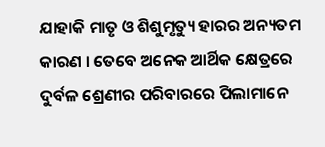ଯାହାକି ମାତୃ ଓ ଶିଶୁମୃତ୍ୟୁ ହାରର ଅନ୍ୟତମ କାରଣ । ତେବେ ଅନେକ ଆର୍ଥିକ କ୍ଷେତ୍ରରେ ଦୁର୍ବଳ ଶ୍ରେଣୀର ପରିବାରରେ ପିଲାମାନେ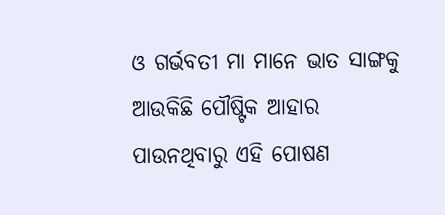ଓ ଗର୍ଭବତୀ ମା ମାନେ ଭାତ ସାଙ୍ଗକୁ ଆଉକିଛି ପୌଷ୍ଟିକ ଆହାର ପାଉନଥିବାରୁ ଏହି ପୋଷଣ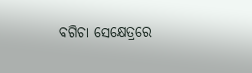ବଗିଚା ସେକ୍ଷେତ୍ରରେ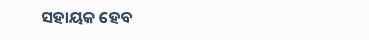ସହାୟକ ହେବ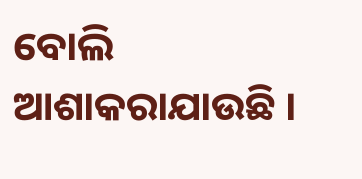ବୋଲି ଆଶାକରାଯାଉଛି ।